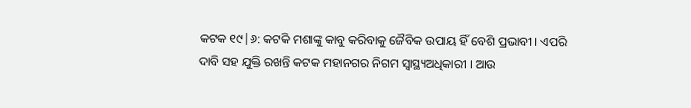କଟକ ୧୯|୬: କଟକି ମଶାଙ୍କୁ କାବୁ କରିବାକୁ ଜୈବିକ ଉପାୟ ହିଁ ବେଶି ପ୍ରଭାବୀ । ଏପରି ଦାବି ସହ ଯୁକ୍ତି ରଖନ୍ତି କଟକ ମହାନଗର ନିଗମ ସ୍ବାସ୍ଥ୍ୟଅଧିକାରୀ । ଆଉ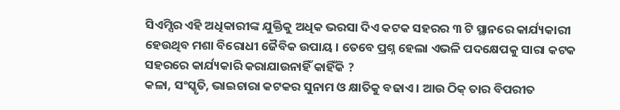ସିଏମ୍ସିର ଏହି ଅଧିକାରୀଙ୍କ ଯୁକ୍ତିକୁ ଅଧିକ ଭରସା ଦିଏ କଟକ ସହରର ୩ ଟି ସ୍ଥାନରେ କାର୍ଯ୍ୟକାରୀ ହେଉଥିବ ମଶା ବିରୋଧୀ ଜୈବିକ ଉପାୟ । ତେବେ ପ୍ରଶ୍ନ ହେଲା ଏଭଳି ପଦକ୍ଷେପକୁ ସାରା କଟକ ସହରରେ କାର୍ଯ୍ୟକାରି କରାଯାଉନାହିଁ କାହିଁକି ?
କଳା, ସଂସ୍କୃତି, ଭାଇଚାରା କଟକର ସୁନାମ ଓ କ୍ଷାତିକୁ ବଢାଏ । ଆଉ ଠିକ୍ ତାର ବିପରୀତ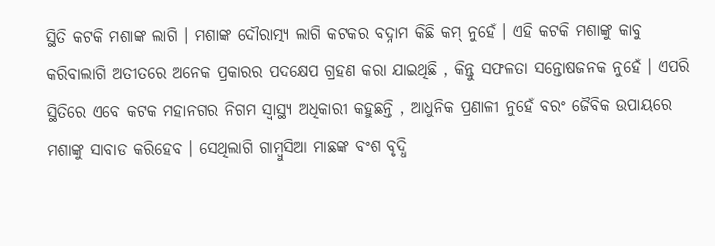ସ୍ଥିତି କଟକି ମଶାଙ୍କ ଲାଗି । ମଶାଙ୍କ ଦୌରାତ୍ମ୍ୟ ଲାଗି କଟକର ବଦ୍ନାମ କିଛି କମ୍ ନୁହେଁ । ଏହି କଟକି ମଶାଙ୍କୁ କାବୁ କରିବାଲାଗି ଅତୀତରେ ଅନେକ ପ୍ରକାରର ପଦକ୍ଷେପ ଗ୍ରହଣ କରା ଯାଇଥିଛି , କିନ୍ତୁ ସଫଳତା ସନ୍ତୋଷଜନକ ନୁହେଁ । ଏପରି ସ୍ଥିତିରେ ଏବେ କଟକ ମହାନଗର ନିଗମ ସ୍ବାସ୍ଥ୍ୟ ଅଧିକାରୀ କହୁଛନ୍ତି , ଆଧୁନିକ ପ୍ରଣାଳୀ ନୁହେଁ ବରଂ ଜୈବିକ ଉପାୟରେ ମଶାଙ୍କୁ ସାବାଡ କରିହେବ । ସେଥିଲାଗି ଗାମ୍ବୁସିଆ ମାଛଙ୍କ ବଂଶ ବୃଦ୍ଧି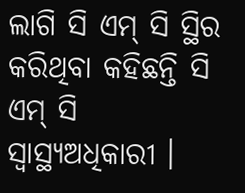ଲାଗି ସି ଏମ୍ ସି ସ୍ଥିର କରିଥିବା କହିଛନ୍ତି ସି ଏମ୍ ସି ସ୍ବାସ୍ଥ୍ୟଅଧିକାରୀ ।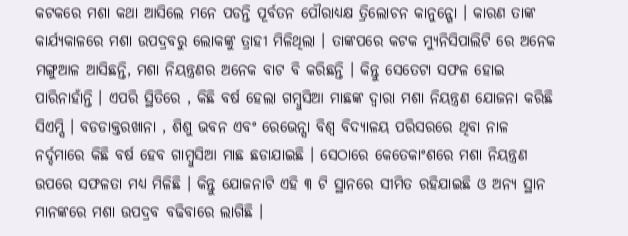କଟକରେ ମଶା କଥା ଆସିଲେ ମନେ ପଡନ୍ତି ପୂର୍ବତନ ପୌରାଧ୍ୟକ୍ଷ ତ୍ରିଲୋଚନ କାନୁନ୍ଗୋ । କାରଣ ତାଙ୍କ କାର୍ଯ୍ୟକାଳରେ ମଶା ଉପଦ୍ରବରୁ ଲୋକଙ୍କୁ ତ୍ରାହୀ ମିଳିଥିଲା । ତାଙ୍କପରେ କଟକ ମ୍ୟୁନିସିପାଲିଟି ରେ ଅନେକ ମଙ୍ଗୁଆଳ ଆସିଛନ୍ତି, ମଶା ନିୟନ୍ତ୍ରଣର ଅନେକ ବାଟ ବି କରିଛନ୍ତି । କିନ୍ତୁ ସେତେଟା ସଫଳ ହୋଇ ପାରିନାହାଁନ୍ତି । ଏପରି ସ୍ଥିତିରେ , କିଛି ବର୍ଷ ହେଲା ଗମ୍ବୁସିଆ ମାଛଙ୍କ ଦ୍ବାରା ମଶା ନିୟନ୍ତ୍ରଣ ଯୋଜନା କରିଛି ସିଏମ୍ସି । ବଡଡାକ୍ତରଖାନା , ଶିଶୁ ଭବନ ଏବଂ ରେଭେନ୍ସା ବିଶ୍ବ ବିଦ୍ୟାଳୟ ପରିସରରେ ଥିବା ନାଳ ନର୍ଦ୍ଦମାରେ କିଛି ବର୍ଷ ହେବ ଗାମ୍ବୁସିଆ ମାଛ ଛଡାଯାଇଛି । ସେଠାରେ କେତେକାଂଶରେ ମଶା ନିୟନ୍ତ୍ରଣ ଉପରେ ସଫଳତା ମଧ୍ୟ ମିଳିଛି । କିନ୍ତୁ ଯୋଜନାଟି ଏହି ୩ ଟି ସ୍ଥାନରେ ସୀମିତ ରହିଯାଇଛି ଓ ଅନ୍ୟ ସ୍ଥାନ ମାନଙ୍କରେ ମଶା ଉପଦ୍ରବ ବଢିବାରେ ଲାଗିଛି ।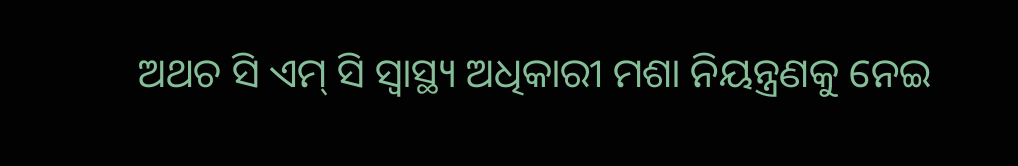ଅଥଚ ସି ଏମ୍ ସି ସ୍ବାସ୍ଥ୍ୟ ଅଧିକାରୀ ମଶା ନିୟନ୍ତ୍ରଣକୁ ନେଇ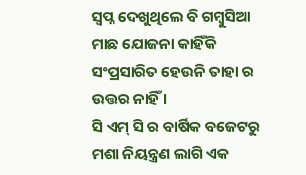ସ୍ବପ୍ନ ଦେଖୁଥିଲେ ବି ଗମ୍ବୁସିଆ ମାଛ ଯୋଜନା କାହିଁକି ସଂପ୍ରସାରିତ ହେଉନି ତାହା ର ଉତ୍ତର ନାହିଁ ।
ସି ଏମ୍ ସି ର ବାର୍ଷିକ ବଜେଟରୁ ମଶା ନିୟନ୍ତ୍ରଣ ଲାଗି ଏକ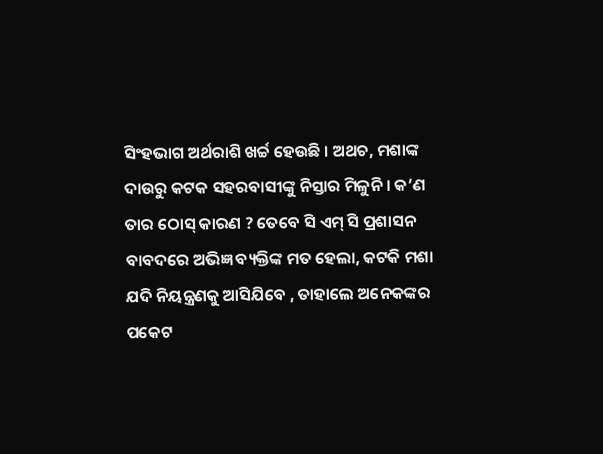ସିଂହଭାଗ ଅର୍ଥରାଶି ଖର୍ଚ୍ଚ ହେଉଛି । ଅଥଚ, ମଶାଙ୍କ ଦାଉରୁ କଟକ ସହରବାସୀଙ୍କୁ ନିସ୍ତାର ମିଳୁନି । କ’ଣ ତାର ଠୋସ୍ କାରଣ ? ତେବେ ସି ଏମ୍ ସି ପ୍ରଶାସନ ବାବଦରେ ଅଭିଜ୍ଞ ବ୍ୟକ୍ତିଙ୍କ ମତ ହେଲା, କଟକି ମଶା ଯଦି ନିୟନ୍ତ୍ରଣକୁ ଆସିଯିବେ , ତାହାଲେ ଅନେକଙ୍କର ପକେଟ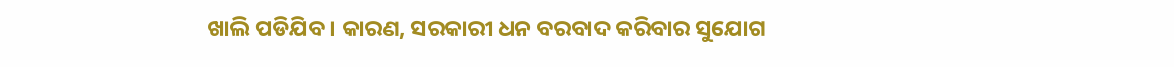ଖାଲି ପଡିଯିବ । କାରଣ, ସରକାରୀ ଧନ ବରବାଦ କରିବାର ସୁଯୋଗ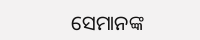ସେମାନଙ୍କ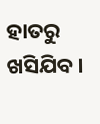ହାତରୁ ଖସିଯିବ ।